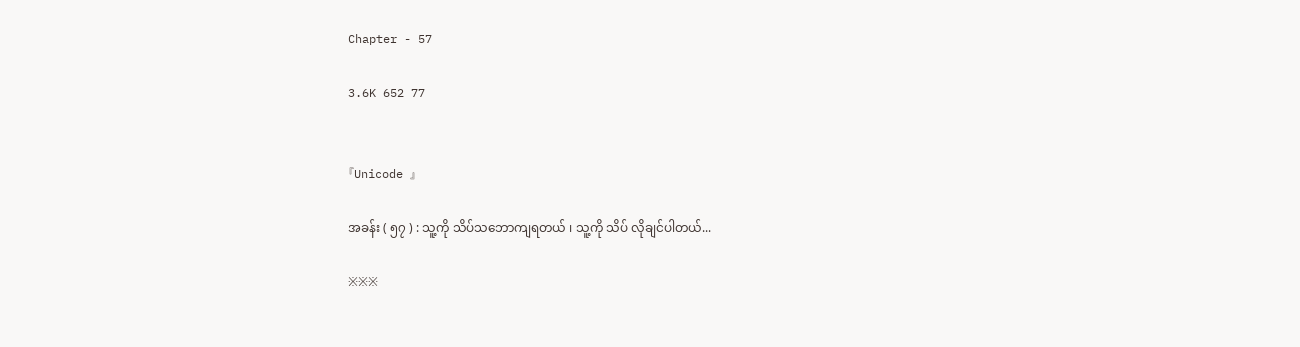Chapter - 57

3.6K 652 77


『Unicode 』

အခန်း ( ၅၇ ) : သူ့ကို သိပ်သဘောကျရတယ် ၊ သူ့ကို သိပ် လိုချင်ပါတယ်...

※※※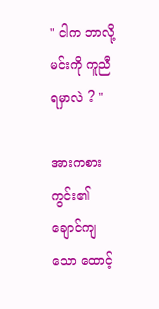" ငါက ဘာလို့ မင်းကို ကူညီရမှာလဲ ? "

အားကစားကွင်း၏ ချောင်ကျသော ထောင့်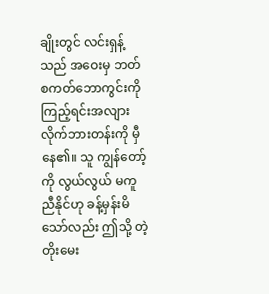ချိုးတွင် လင်းရှန့်သည် အဝေးမှ ဘတ်စကတ်ဘောကွင်းကို ကြည့်ရင်းအလျားလိုက်ဘားတန်းကို မှီနေ၏။ သူ ကျွန်တော့်ကို လွယ်လွယ် မကူညီနိုင်ဟု ခန့်မှန်းမိသော်လည်း ဤသို့ တဲ့တိုးမေး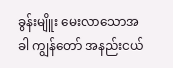ခွန်းမျိူး မေးလာသောအခါ ကျွန်တော် အနည်းငယ်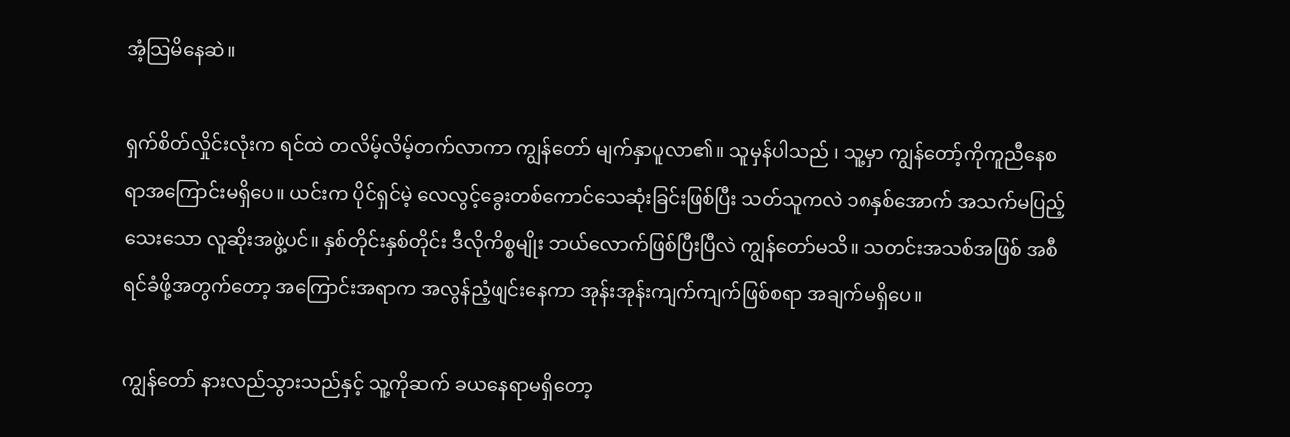အံ့သြမိနေဆဲ။

ရှက်စိတ်လှိုင်းလုံးက ရင်ထဲ တလိမ့်လိမ့်တက်လာကာ ကျွန်တော် မျက်နှာပူလာ၏။ သူမှန်ပါသည် ၊ သူ့မှာ ကျွန်တော့်ကိုကူညီနေစရာအကြောင်းမရှိပေ။ ယင်းက ပိုင်ရှင်မဲ့ လေလွင့်ခွေးတစ်ကောင်သေဆုံးခြင်းဖြစ်ပြီး သတ်သူကလဲ ၁၈နှစ်အောက် အသက်မပြည့်သေးသော လူဆိုးအဖွဲ့ပင်။ နှစ်တိုင်းနှစ်တိုင်း ဒီလိုကိစ္စမျိုး ဘယ်လောက်ဖြစ်ပြီးပြီလဲ ကျွန်တော်မသိ။ သတင်းအသစ်အဖြစ် အစီရင်ခံဖို့အတွက်တော့ အကြောင်းအရာက အလွန်ညံ့ဖျင်းနေကာ အုန်းအုန်းကျက်ကျက်ဖြစ်စရာ အချက်မရှိပေ။

ကျွန်တော် နားလည်သွားသည်နှင့် သူ့ကိုဆက် ခယနေရာမရှိတော့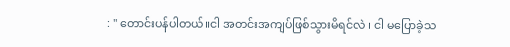: " တောင်းပန်ပါတယ်။ငါ အတင်းအကျပ်ဖြစ်သွားမိရင်လဲ ၊ ငါ မပြောခဲ့သ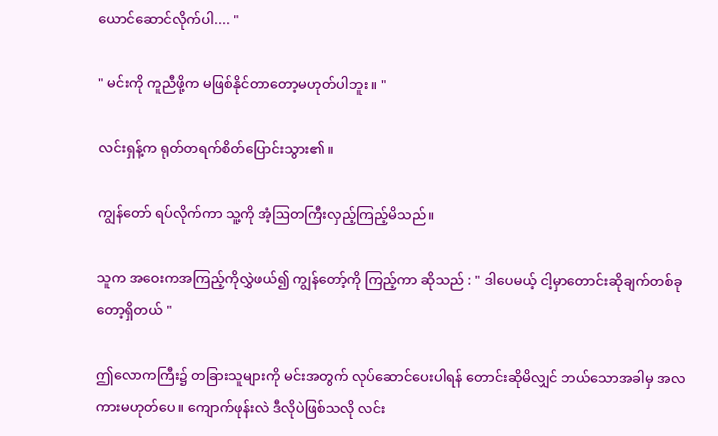ယောင်ဆောင်လိုက်ပါ.... "

" မင်းကို ကူညီဖို့က မဖြစ်နိုင်တာတော့မဟုတ်ပါဘူး။ "

လင်းရှန့်က ရုတ်တရက်စိတ်ပြောင်းသွား၏။

ကျွန်တော် ရပ်လိုက်ကာ သူ့ကို အံ့ဩတကြီးလှည့်ကြည့်မိသည်။

သူက အဝေးကအကြည့်ကိုလွှဲဖယ်၍ ကျွန်တော့်ကို ကြည့်ကာ ဆိုသည် : " ဒါပေမယ့် ငါ့မှာတောင်းဆိုချက်တစ်ခုတော့ရှိတယ် "

ဤလောကကြီး၌ တခြားသူများကို မင်းအတွက် လုပ်ဆောင်ပေးပါရန် တောင်းဆိုမိလျှင် ဘယ်သောအခါမှ အလကားမဟုတ်ပေ။ ကျောက်ဖုန်းလဲ ဒီလိုပဲဖြစ်သလို လင်း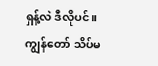ရှန့်လဲ ဒီလိုပင်။ ကျွန်တော် သိပ်မ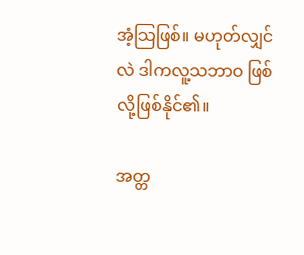အံ့သြဖြစ်။ မဟုတ်လျှင်လဲ ဒါကလူ့သဘာဝ ဖြစ်လို့ဖြစ်နိုင်၏။

အတ္တ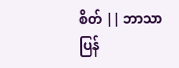စိတ် || ဘာသာပြန်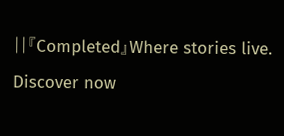||『Completed』Where stories live. Discover now